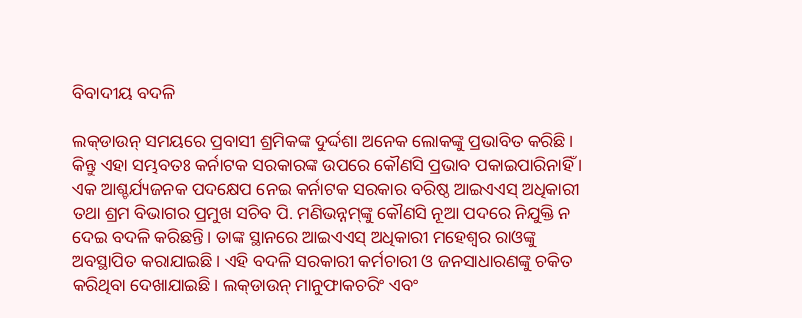ବିବାଦୀୟ ବଦଳି

ଲକ୍‌ଡାଉନ୍‌ ସମୟରେ ପ୍ରବାସୀ ଶ୍ରମିକଙ୍କ ଦୁର୍ଦ୍ଦଶା ଅନେକ ଲୋକଙ୍କୁ ପ୍ରଭାବିତ କରିଛି। କିନ୍ତୁ ଏହା ସମ୍ଭବତଃ କର୍ନାଟକ ସରକାରଙ୍କ ଉପରେ କୌଣସି ପ୍ରଭାବ ପକାଇପାରିନାହିଁ । ଏକ ଆଶ୍ଚର୍ଯ୍ୟଜନକ ପଦକ୍ଷେପ ନେଇ କର୍ନାଟକ ସରକାର ବରିଷ୍ଠ ଆଇଏଏସ୍‌ ଅଧିକାରୀ ତଥା ଶ୍ରମ ବିଭାଗର ପ୍ରମୁଖ ସଚିବ ପି. ମଣିଭନ୍ନମ୍‌ଙ୍କୁ କୌଣସି ନୂଆ ପଦରେ ନିଯୁକ୍ତି ନ ଦେଇ ବଦଳି କରିଛନ୍ତି। ତାଙ୍କ ସ୍ଥାନରେ ଆଇଏଏସ୍‌ ଅଧିକାରୀ ମହେଶ୍ୱର ରାଓଙ୍କୁ ଅବସ୍ଥାପିତ କରାଯାଇଛି। ଏହି ବଦଳି ସରକାରୀ କର୍ମଚାରୀ ଓ ଜନସାଧାରଣଙ୍କୁ ଚକିତ କରିଥିବା ଦେଖାଯାଇଛି। ଲକ୍‌ଡାଉନ୍‌ ମାନୁଫାକଚରିଂ ଏବଂ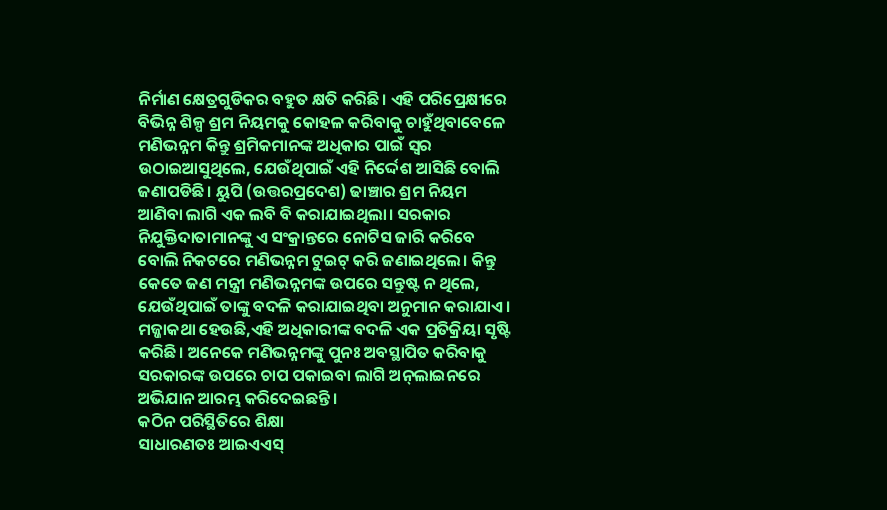ନିର୍ମାଣ କ୍ଷେତ୍ରଗୁଡିକର ବହୁତ କ୍ଷତି କରିଛି। ଏହି ପରିପ୍ରେକ୍ଷୀରେ ବିଭିନ୍ନ ଶିଳ୍ପ ଶ୍ରମ ନିୟମକୁ କୋହଳ କରିବାକୁ ଚାହୁଁଥିବାବେଳେ ମଣିଭନ୍ନମ କିନ୍ତୁ ଶ୍ରମିକମାନଙ୍କ ଅଧିକାର ପାଇଁ ସ୍ବର ଉଠାଇଆସୁଥିଲେ, ଯେଉଁଥିପାଇଁ ଏହି ନିର୍ଦ୍ଦେଶ ଆସିଛି ବୋଲି ଜଣାପଡିଛି। ୟୁପି (ଉତ୍ତରପ୍ରଦେଶ) ଢାଞ୍ଚାର ଶ୍ରମ ନିୟମ ଆଣିବା ଲାଗି ଏକ ଲବି ବି କରାଯାଇଥିଲା। ସରକାର ନିଯୁକ୍ତିଦାତାମାନଙ୍କୁ ଏ ସଂକ୍ରାନ୍ତରେ ନୋଟିସ ଜାରି କରିବେ ବୋଲି ନିକଟରେ ମଣିଭନ୍ନମ ଟୁଇଟ୍‌ କରି ଜଣାଇଥିଲେ। କିନ୍ତୁ କେତେ ଜଣ ମନ୍ତ୍ରୀ ମଣିଭନ୍ନମଙ୍କ ଉପରେ ସନ୍ତୁଷ୍ଟ ନ ଥିଲେ, ଯେଉଁଥିପାଇଁ ତାଙ୍କୁ ବଦଳି କରାଯାଇଥିବା ଅନୁମାନ କରାଯାଏ। ମଜ୍ଜାକଥା ହେଉଛି,ଏହି ଅଧିକାରୀଙ୍କ ବଦଳି ଏକ ପ୍ରତିକ୍ରିୟା ସୃଷ୍ଟି କରିଛି। ଅନେକେ ମଣିଭନ୍ନମଙ୍କୁ ପୁନଃ ଅବସ୍ଥାପିତ କରିବାକୁ ସରକାରଙ୍କ ଉପରେ ଚାପ ପକାଇବା ଲାଗି ଅନ୍‌ଲାଇନରେ ଅଭିଯାନ ଆରମ୍ଭ କରିଦେଇଛନ୍ତି।
କଠିନ ପରିସ୍ଥିତିରେ ଶିକ୍ଷା
ସାଧାରଣତଃ ଆଇଏଏସ୍‌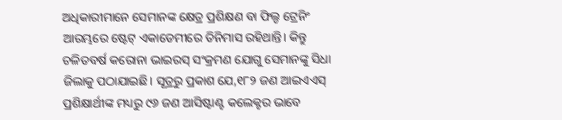ଅଧିକାରୀମାନେ ସେମାନଙ୍କ କ୍ଷେତ୍ର ପ୍ରଶିକ୍ଷଣ ବା ଫିଲ୍ଡ ଟ୍ରେନିଂ ଆରମ୍ଭରେ ଷ୍ଟେଟ୍‌ ଏକାଡେମୀରେ ତିନିମାସ ରହିଥାନ୍ତି। କିନ୍ତୁ ଚଳିତବର୍ଷ କରୋନା ଭାଇରସ୍‌ ସଂକ୍ରମଣ ଯୋଗୁ ସେମାନଙ୍କୁ ସିଧା ଜିଲାକୁ ପଠାଯାଇଛି। ସୂତ୍ରରୁ ପ୍ରକାଶ ଯେ,୧୮୨ ଜଣ ଆଇଏଏସ୍‌ ପ୍ରଶିକ୍ଷାର୍ଥୀଙ୍କ ମଧ୍ୟରୁ ୯୬ ଜଣ ଆସିଷ୍ଟାଣ୍ଟ କଲେକ୍ଟର ଭାବେ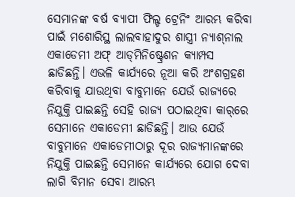ସେମାନଙ୍କ ବର୍ଷ ବ୍ୟାପୀ ଫିଲ୍ଡ ଟ୍ରେନିଂ ଆରମ୍ଭ କରିବା ପାଇଁ ମଶୋରିସ୍ଥ ଲାଲବାହାଦୁର ଶାସ୍ତ୍ରୀ ନ୍ୟାଶ୍‌ନାଲ ଏକାଡେମୀ ଅଫ୍‌ ଆଡ୍‌ମିନିଷ୍ଟ୍ରେଶନ କ୍ୟାମ୍ପସ ଛାଡିଛନ୍ତି। ଏଭଳି କାର୍ଯ୍ୟରେ ନୂଆ କରି ଅଂଶଗ୍ରହଣ କରିବାକୁ ଯାଉଥିବା ବାବୁମାନେ ଯେଉଁ ରାଜ୍ୟରେ ନିଯୁକ୍ତି ପାଇଛନ୍ତି ସେହି ରାଜ୍ୟ ପଠାଇଥିବା କାର୍‌ରେ ସେମାନେ ଏକାଡେମୀ ଛାଡିଛନ୍ତି। ଆଉ ଯେଉଁ ବାବୁମାନେ ଏକାଡେମୀଠାରୁ ଦୂର ରାଜ୍ୟମାନଙ୍କରେ ନିଯୁକ୍ତି ପାଇଛନ୍ତି ସେମାନେ କାର୍ଯ୍ୟରେ ଯୋଗ ଦେବା ଲାଗି ବିମାନ ସେବା ଆରମ୍ଭ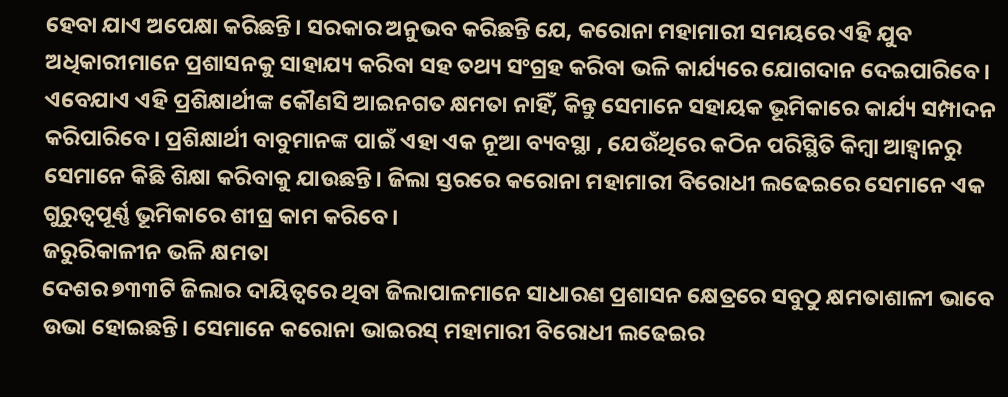ହେବା ଯାଏ ଅପେକ୍ଷା କରିଛନ୍ତି। ସରକାର ଅନୁଭବ କରିଛନ୍ତି ଯେ, କରୋନା ମହାମାରୀ ସମୟରେ ଏହି ଯୁବ ଅଧିକାରୀମାନେ ପ୍ରଶାସନକୁ ସାହାଯ୍ୟ କରିବା ସହ ତଥ୍ୟ ସଂଗ୍ରହ କରିବା ଭଳି କାର୍ଯ୍ୟରେ ଯୋଗଦାନ ଦେଇପାରିବେ। ଏବେଯାଏ ଏହି ପ୍ରଶିକ୍ଷାର୍ଥୀଙ୍କ କୌଣସି ଆଇନଗତ କ୍ଷମତା ନାହିଁ, କିନ୍ତୁ ସେମାନେ ସହାୟକ ଭୂମିକାରେ କାର୍ଯ୍ୟ ସମ୍ପାଦନ କରିପାରିବେ। ପ୍ରଶିକ୍ଷାର୍ଥୀ ବାବୁମାନଙ୍କ ପାଇଁ ଏହା ଏକ ନୂଆ ବ୍ୟବସ୍ଥା , ଯେଉଁଥିରେ କଠିନ ପରିସ୍ଥିତି କିମ୍ବା ଆହ୍ବାନରୁ ସେମାନେ କିଛି ଶିକ୍ଷା କରିବାକୁ ଯାଉଛନ୍ତି। ଜିଲା ସ୍ତରରେ କରୋନା ମହାମାରୀ ବିରୋଧୀ ଲଢେଇରେ ସେମାନେ ଏକ ଗୁରୁତ୍ୱପୂର୍ଣ୍ଣ ଭୂମିକାରେ ଶୀଘ୍ର କାମ କରିବେ।
ଜରୁରିକାଳୀନ ଭଳି କ୍ଷମତା
ଦେଶର ୭୩୩ଟି ଜିଲାର ଦାୟିତ୍ୱରେ ଥିବା ଜିଲାପାଳମାନେ ସାଧାରଣ ପ୍ରଶାସନ କ୍ଷେତ୍ରରେ ସବୁଠୁ କ୍ଷମତାଶାଳୀ ଭାବେ ଉଭା ହୋଇଛନ୍ତି। ସେମାନେ କରୋନା ଭାଇରସ୍‌ ମହାମାରୀ ବିରୋଧୀ ଲଢେଇର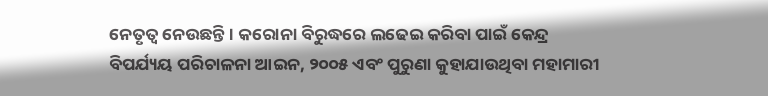ନେତୃତ୍ୱ ନେଉଛନ୍ତି। କରୋନା ବିରୁଦ୍ଧରେ ଲଢେଇ କରିବା ପାଇଁ କେନ୍ଦ୍ର ବିପର୍ଯ୍ୟୟ ପରିଚାଳନା ଆଇନ, ୨୦୦୫ ଏବଂ ପୁରୁଣା କୁହାଯାଉଥିବା ମହାମାରୀ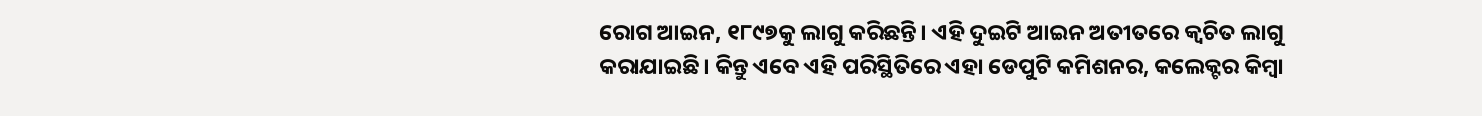ରୋଗ ଆଇନ, ୧୮୯୭କୁ ଲାଗୁ କରିଛନ୍ତି। ଏହି ଦୁଇଟି ଆଇନ ଅତୀତରେ କ୍ୱଚିତ ଲାଗୁ କରାଯାଇଛି। କିନ୍ତୁ ଏବେ ଏହି ପରିସ୍ଥିତିରେ ଏହା ଡେପୁଟି କମିଶନର, କଲେକ୍ଟର କିମ୍ବା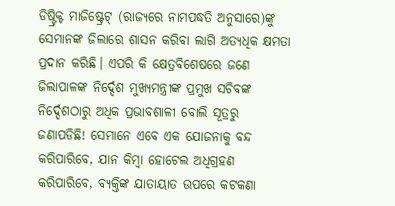ଡିଷ୍ଟ୍ରିକ୍ଟ ମାଜିଷ୍ଟ୍ରେଟ୍‌ (ରାଜ୍ୟରେ ନାମପଦ୍ଧତି ଅନୁସାରେ)ଙ୍କୁ ସେମାନଙ୍କ ଜିଲାରେ ଶାସନ କରିବା ଲାଗି ଅତ୍ୟଧିକ କ୍ଷମତା ପ୍ରଦାନ କରିଛି। ଏପରି କି କ୍ଷେତ୍ରବିଶେଷରେ ଜଣେ ଜିଲାପାଳଙ୍କ ନିର୍ଦ୍ଦେଶ ମୁଖ୍ୟମନ୍ତ୍ରୀଙ୍କ ପ୍ରମୁଖ ସଚିବଙ୍କ ନିର୍ଦ୍ଦେଶଠାରୁ ଅଧିକ ପ୍ରଭାବଶାଳୀ ବୋଲି ସୂତ୍ରରୁ ଜଣାପଡିଛି! ସେମାନେ ଏବେ ଏକ ଯୋଜନାକୁ ବନ୍ଦ କରିପାରିବେ, ଯାନ କିମ୍ବା ହୋଟେଲ ଅଧିଗ୍ରହଣ କରିପାରିବେ, ବ୍ୟକ୍ତିଙ୍କ ଯାତାୟାତ ଉପରେ କଟକଣା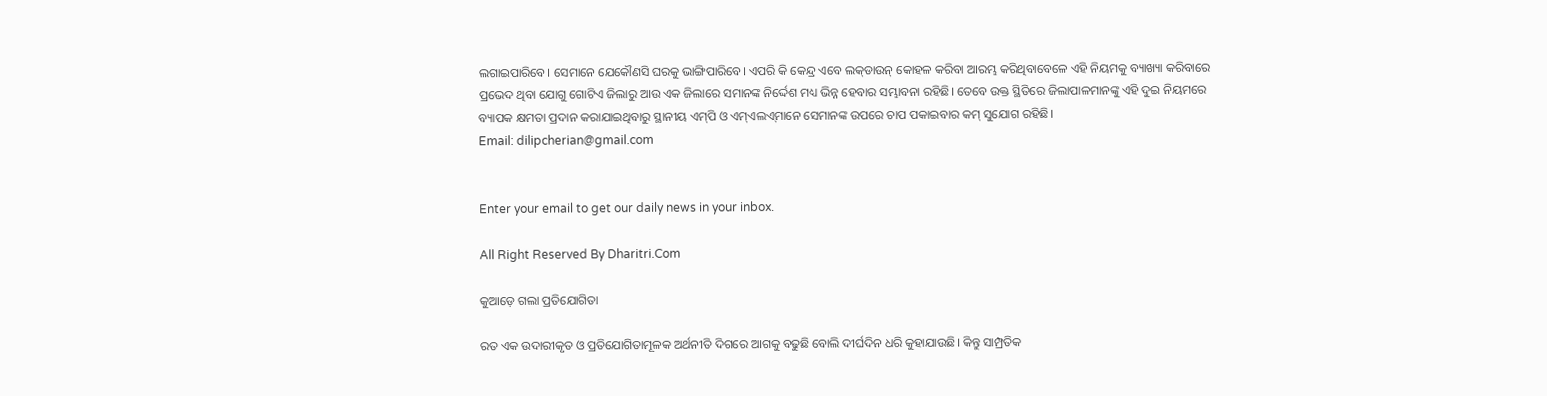ଲଗାଇପାରିବେ। ସେମାନେ ଯେକୌଣସି ଘରକୁ ଭାଙ୍ଗିପାରିବେ। ଏପରି କି କେନ୍ଦ୍ର ଏବେ ଲକ୍‌ଡାଉନ୍‌ କୋହଳ କରିବା ଆରମ୍ଭ କରିଥିବାବେଳେ ଏହି ନିୟମକୁ ବ୍ୟାଖ୍ୟା କରିବାରେ ପ୍ରଭେଦ ଥିବା ଯୋଗୁ ଗୋଟିଏ ଜିଲାରୁ ଆଉ ଏକ ଜିଲାରେ ସମାନଙ୍କ ନିର୍ଦ୍ଦେଶ ମଧ୍ୟ ଭିନ୍ନ ହେବାର ସମ୍ଭାବନା ରହିଛି। ତେବେ ଉକ୍ତ ସ୍ଥିତିରେ ଜିଲାପାଳମାନଙ୍କୁ ଏହି ଦୁଇ ନିୟମରେ ବ୍ୟାପକ କ୍ଷମତା ପ୍ରଦାନ କରାଯାଇଥିବାରୁ ସ୍ଥାନୀୟ ଏମ୍‌ପି ଓ ଏମ୍‌ଏଲଏ୍‌ମାନେ ସେମାନଙ୍କ ଉପରେ ଚାପ ପକାଇବାର କମ୍‌ ସୁଯୋଗ ରହିଛି।
Email: dilipcherian@gmail.com


Enter your email to get our daily news in your inbox.

All Right Reserved By Dharitri.Com

କୁଆଡ଼େ ଗଲା ପ୍ରତିଯୋଗିତା

ରତ ଏକ ଉଦାରୀକୃତ ଓ ପ୍ରତିଯୋଗିତାମୂଳକ ଅର୍ଥନୀତି ଦିଗରେ ଆଗକୁ ବଢୁଛି ବୋଲି ଦୀର୍ଘଦିନ ଧରି କୁହାଯାଉଛି। କିନ୍ତୁ ସାମ୍ପ୍ରତିକ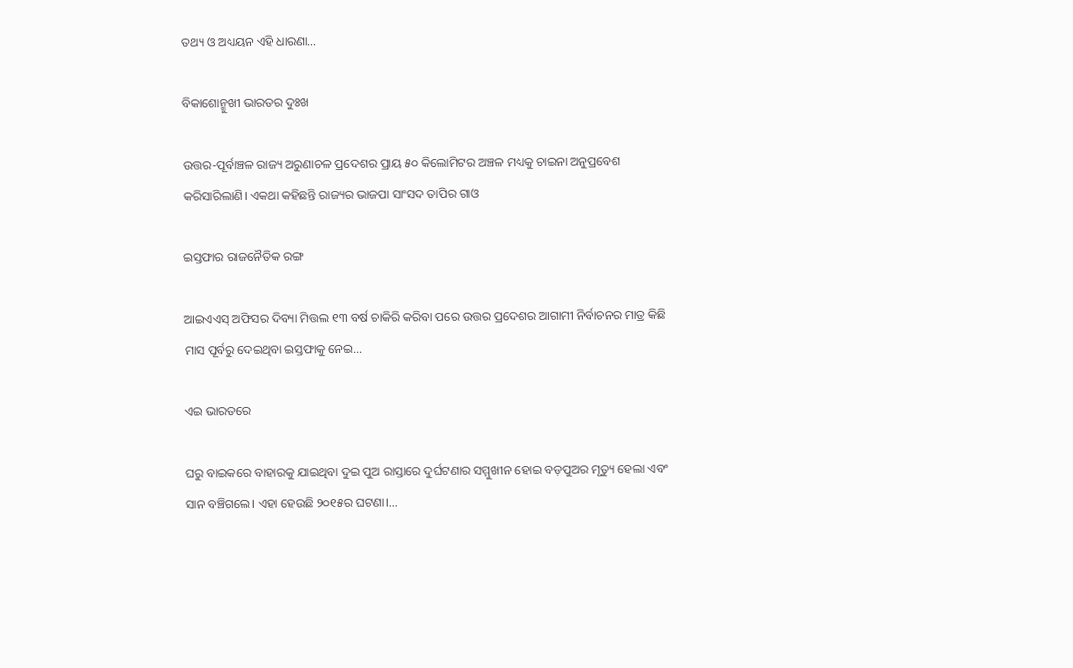ତଥ୍ୟ ଓ ଅଧ୍ୟୟନ ଏହି ଧାରଣା…

ବିକାଶୋନ୍ମୁଖୀ ଭାରତର ଦୁଃଖ

ଉତ୍ତର-ପୂର୍ବାଞ୍ଚଳ ରାଜ୍ୟ ଅରୁଣାଚଳ ପ୍ରଦେଶର ପ୍ରାୟ ୫୦ କିଲୋମିଟର ଅଞ୍ଚଳ ମଧ୍ୟକୁ ଚାଇନା ଅନୁପ୍ରବେଶ କରିସାରିଲାଣି। ଏକଥା କହିଛନ୍ତି ରାଜ୍ୟର ଭାଜପା ସାଂସଦ ତାପିର ଗାଓ

ଇସ୍ତଫାର ରାଜନୈତିକ ରଙ୍ଗ

ଆଇଏଏସ୍‌ ଅଫିସର ଦିବ୍ୟା ମିତ୍ତଲ ୧୩ ବର୍ଷ ଚାକିରି କରିବା ପରେ ଉତ୍ତର ପ୍ରଦେଶର ଆଗାମୀ ନିର୍ବାଚନର ମାତ୍ର କିଛି ମାସ ପୂର୍ବରୁ ଦେଇଥିବା ଇସ୍ତଫାକୁ ନେଇ…

ଏଇ ଭାରତରେ

ଘରୁ ବାଇକରେ ବାହାରକୁ ଯାଇଥିବା ଦୁଇ ପୁଅ ରାସ୍ତାରେ ଦୁର୍ଘଟଣାର ସମ୍ମୁଖୀନ ହୋଇ ବଡ଼ପୁଅର ମୃତ୍ୟୁ ହେଲା ଏବଂ ସାନ ବଞ୍ଚିଗଲେ। ଏହା ହେଉଛି ୨୦୧୫ର ଘଟଣା।…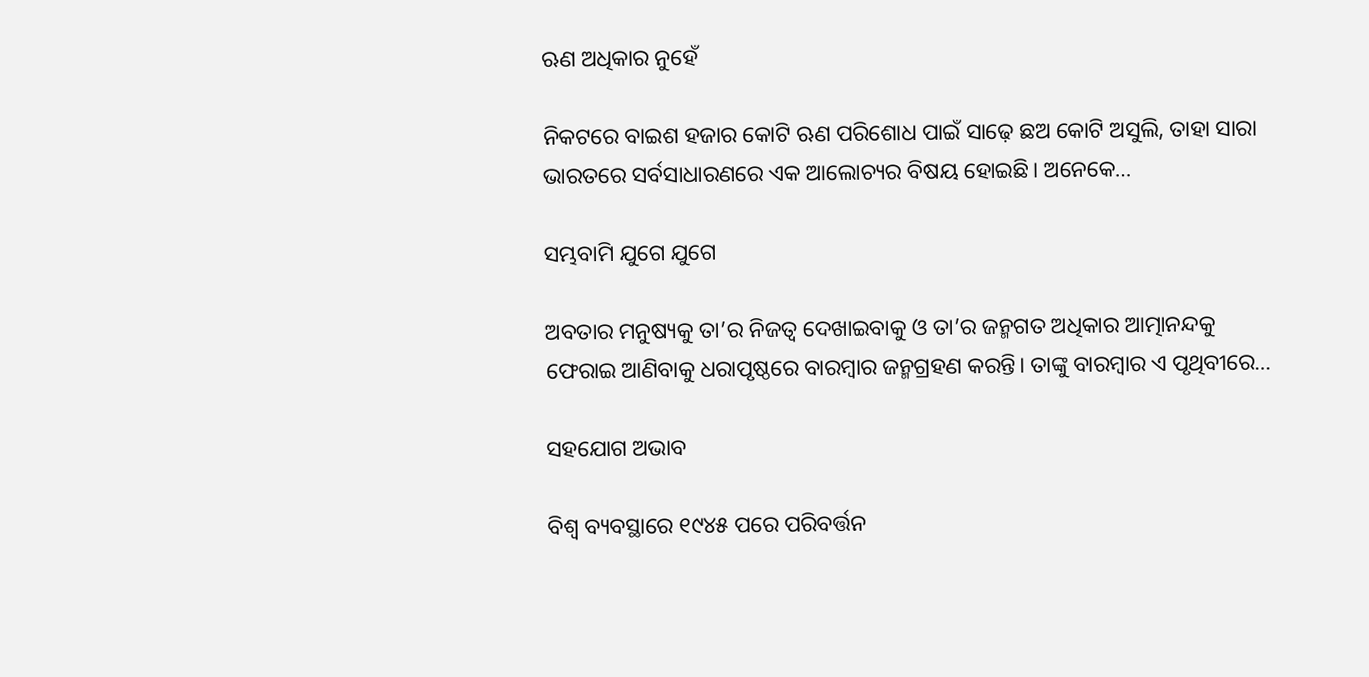ଋଣ ଅଧିକାର ନୁହେଁ

ନିକଟରେ ବାଇଶ ହଜାର କୋଟି ଋଣ ପରିଶୋଧ ପାଇଁ ସାଢ଼େ ଛଅ କୋଟି ଅସୁଲି, ତାହା ସାରା ଭାରତରେ ସର୍ବସାଧାରଣରେ ଏକ ଆଲୋଚ୍ୟର ବିଷୟ ହୋଇଛି। ଅନେକେ…

ସମ୍ଭବାମି ଯୁଗେ ଯୁଗେ

ଅବତାର ମନୁଷ୍ୟକୁ ତା’ର ନିଜତ୍ୱ ଦେଖାଇବାକୁ ଓ ତା’ର ଜନ୍ମଗତ ଅଧିକାର ଆତ୍ମାନନ୍ଦକୁ ଫେରାଇ ଆଣିବାକୁ ଧରାପୃଷ୍ଠରେ ବାରମ୍ବାର ଜନ୍ମଗ୍ରହଣ କରନ୍ତି। ତାଙ୍କୁ ବାରମ୍ବାର ଏ ପୃଥିବୀରେ…

ସହଯୋଗ ଅଭାବ

ବିଶ୍ୱ ବ୍ୟବସ୍ଥାରେ ୧୯୪୫ ପରେ ପରିବର୍ତ୍ତନ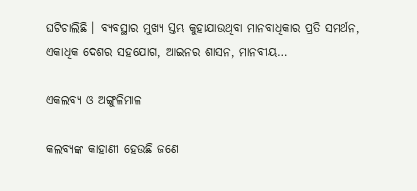ଘଟିଚାଲିଛି । ବ୍ୟବସ୍ଥାର ମୁଖ୍ୟ ସ୍ତମ୍ଭ କୁହାଯାଉଥିବା ମାନବାଧିକାର ପ୍ରତି ସମର୍ଥନ, ଏକାଧିକ ଦେଶର ସହଯୋଗ, ଆଇନର ଶାସନ, ମାନବୀୟ…

ଏକଲବ୍ୟ ଓ ଅଙ୍ଗୁଳିମାଳ

କଲବ୍ୟଙ୍କ କାହାଣୀ ହେଉଛି ଜଣେ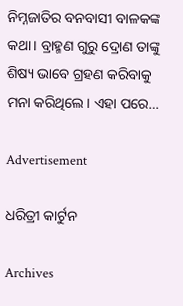ନିମ୍ନଜାତିର ବନବାସୀ ବାଳକଙ୍କ କଥା। ବ୍ରାହ୍ମଣ ଗୁରୁ ଦ୍ରୋଣ ତାଙ୍କୁ ଶିଷ୍ୟ ଭାବେ ଗ୍ରହଣ କରିବାକୁ ମନା କରିଥିଲେ। ଏହା ପରେ…

Advertisement

ଧରିତ୍ରୀ କାର୍ଟୁନ

Archives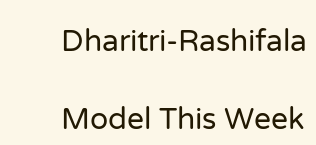Dharitri-Rashifala

Model This Week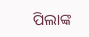ପିଲାଙ୍କ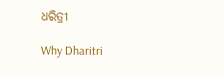ଧରିତ୍ରୀ

Why Dharitri